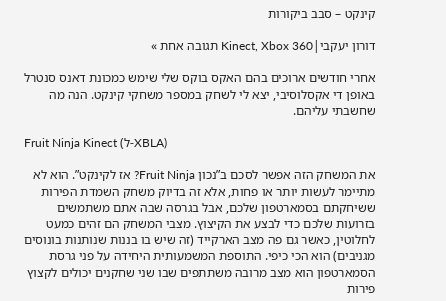קינקט – סבב ביקורות

דורון יעקבי|Kinect, Xbox 360 תגובה אחת »

אחרי חודשים ארוכים בהם האקס בוקס שלי שימש כמכונת דאנס סנטרל באופן די אקסלוסיבי, יצא לי לשחק במספר משחקי קינקט. הנה מה שחשבתי עליהם.

Fruit Ninja Kinect (ל-XBLA)

את המשחק הזה אפשר לסכם ב”נכון Fruit Ninja? אז לקינקט”. הוא לא מתיימר לעשות יותר או פחות, אלא זה בדיוק משחק השמדת הפירות ששיחקתם בסמארטפון שלכם, אבל בגרסה שבה אתם משתמשים בזרועות שלכם כדי לבצע את הקיצוץ. מצבי המשחק הם זהים כמעט לחלוטין, כאשר גם פה מצב הארקייד (זה שיש בו בננות שנותנות בונוסים מגניבים) הוא הכי כיפי. התוספת המשמעותית היחידה על פני גרסת הסמארטפון הוא מצב מרובה משתתפים שבו שני שחקנים יכולים לקצוץ פירות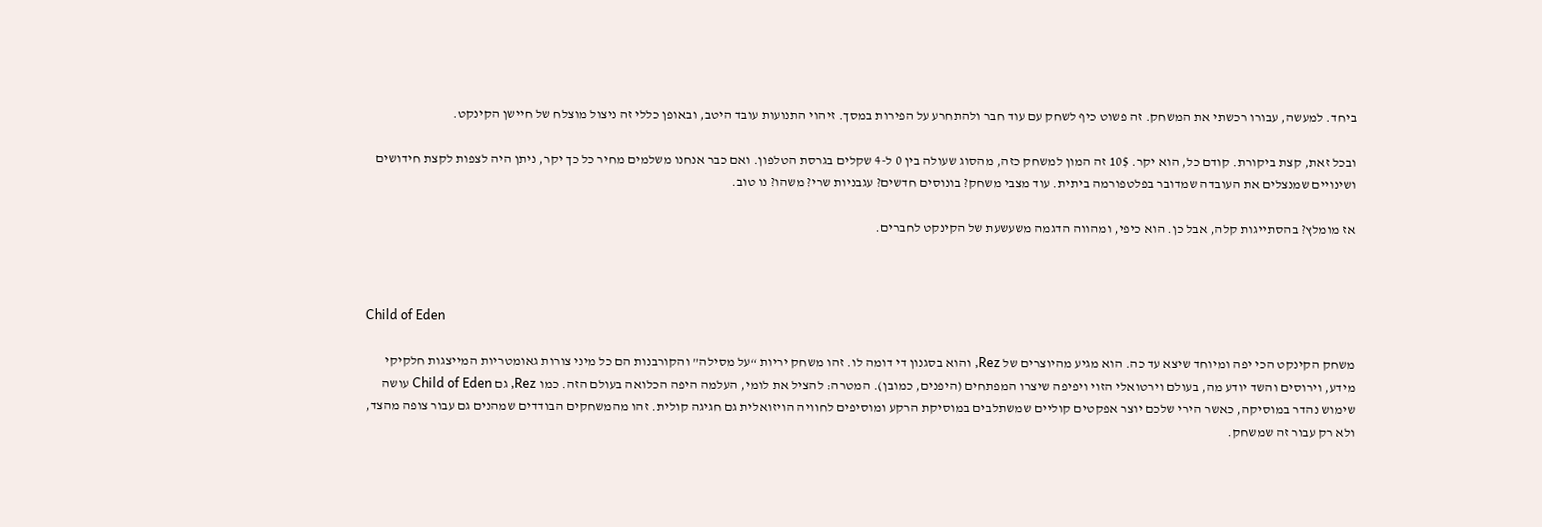ביחד. למעשה, עבורו רכשתי את המשחק. זה פשוט כיף לשחק עם עוד חבר ולהתחרע על הפירות במסך. זיהוי התנועות עובד היטב, ובאופן כללי זה ניצול מוצלח של חיישן הקינקט.

ובכל זאת, קצת ביקורת. קודם כל, הוא יקר. 10$ זה המון למשחק כזה, מהסוג שעולה בין 0 ל-4 שקלים בגרסת הטלפון. ואם כבר אנחנו משלמים מחיר כל כך יקר, ניתן היה לצפות לקצת חידושים ושינויים שמנצלים את העובדה שמדובר בפלטפורמה ביתית. עוד מצבי משחק? בונוסים חדשים? עגבניות שרי? משהו? נו טוב.

אז מומלץ? בהסתייגות קלה, אבל כן. הוא כיפי, ומהווה הדגמה משעשעת של הקינקט לחברים.



Child of Eden

משחק הקינקט הכי יפה ומיוחד שיצא עד כה. הוא מגיע מהיוצרים של Rez, והוא בסגנון די דומה לו. זהו משחק יריות “על מסילה” והקורבנות הם כל מיני צורות גאומטריות המייצגות חלקיקי מידע, וירוסים והשד יודע מה, בעולם וירטואלי הזוי ויפיפה שיצרו המפתחים (היפנים, כמובן). המטרה: להציל את לומי, העלמה היפה הכלואה בעולם הזה. כמו Rez, גם Child of Eden עושה שימוש נהדר במוסיקה, כאשר הירי שלכם יוצר אפקטים קוליים שמשתלבים במוסיקת הרקע ומוסיפים לחוויה הויזואלית גם חגיגה קולית. זהו מהמשחקים הבודדים שמהנים גם עבור צופה מהצד, ולא רק עבור זה שמשחק.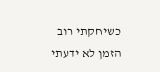כשיחקתי רוב הזמן לא ידעתי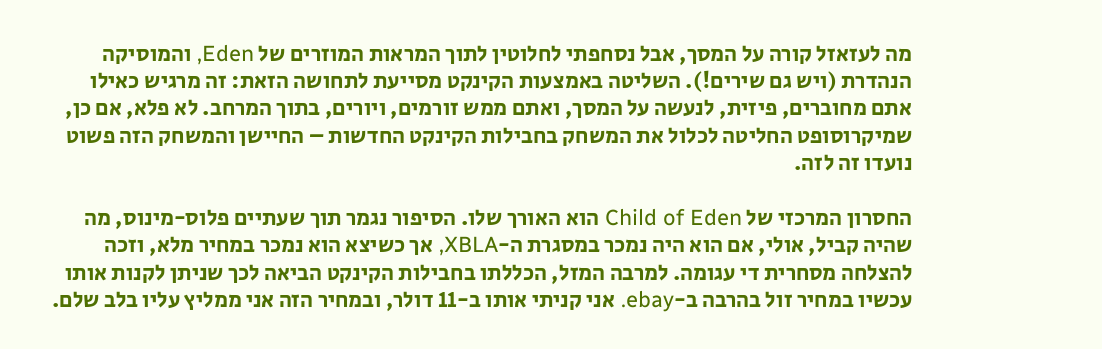מה לעזאזל קורה על המסך, אבל נסחפתי לחלוטין לתוך המראות המוזרים של Eden, והמוסיקה הנהדרת (ויש גם שירים!). השליטה באמצעות הקינקט מסייעת לתחושה הזאת: זה מרגיש כאילו אתם מחוברים, פיזית, לנעשה על המסך, ואתם ממש זורמים, ויורים, בתוך המרחב. לא פלא, אם כן, שמיקרוסופט החליטה לכלול את המשחק בחבילות הקינקט החדשות – החיישן והמשחק הזה פשוט נועדו זה לזה.

החסרון המרכזי של Child of Eden הוא האורך שלו. הסיפור נגמר תוך שעתיים פלוס-מינוס, מה שהיה קביל, אולי, אם הוא היה נמכר במסגרת ה-XBLA, אך כשיצא הוא נמכר במחיר מלא, וזכה להצלחה מסחרית די עגומה. למרבה המזל, הכללתו בחבילות הקינקט הביאה לכך שניתן לקנות אותו עכשיו במחיר זול בהרבה ב-ebay. אני קניתי אותו ב-11 דולר, ובמחיר הזה אני ממליץ עליו בלב שלם.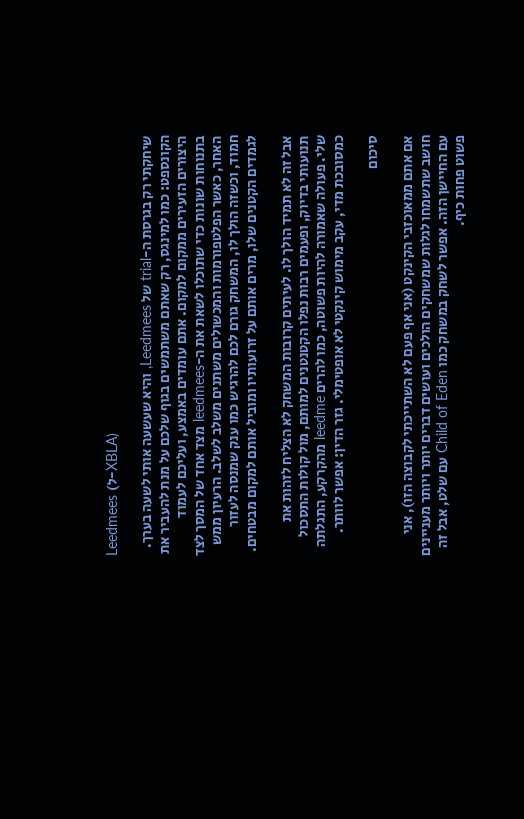Leedmees (ל-XBLA)

שיחקתי רק בגרסת ה-trial של Leedmees, והיא שעשעה אותי לשעה בערך. הקונספט: כמו למינגס, רק שאתם משתמשים בגוף שלכם על מנת להעביר את היצורים הזעירים ממקום למקום. אתם עומדים באמצע, ועליכם לעמוד בתנוחות שונות כדי שתוכלו לשאת את ה-leedmees מצד אחד של המסך לצד האחר, כאשר הפלטפורמות והמכשולים משתנים משלב לשלב. הרעיון ממש חמוד, וכשזה הולך לו, המשחק גורם לכם להרגיש כמו ענק שמנסה לעזור לגמדים הקטנים שלו, מרים אותם על זרועותיו ומוביל אותם למקום מבטחים.

אבל זה לא תמיד הולך לו. לעיתים קרובות המשחק לא הצליח לזהות את תנועותי בדיוק, ופעמים רבות נפלו הקטנטנים למותם, מול קולות התסכול שלי. פעולה שאמורה להיות פשוטה, כמו להרים leedme מהקרקע, התגלתה כמסובכת מדי, עקב מימוש קינקטי לא אופטימלי. גזר הדין: אפשר לוותר.

סיכום

אם אתם ממאוכזבי הקינקט (אני אף פעם לא השתייכתי לקבוצה הזו), אני חושב שתשמחו לגלות שמשחקים הולכים ועושים דברים יותר ויותר מעניינים עם החיישן הזה. אפשר לשחק במשחק כמו Child of Eden עם שלט, אבל זה פשוט פחות כיף.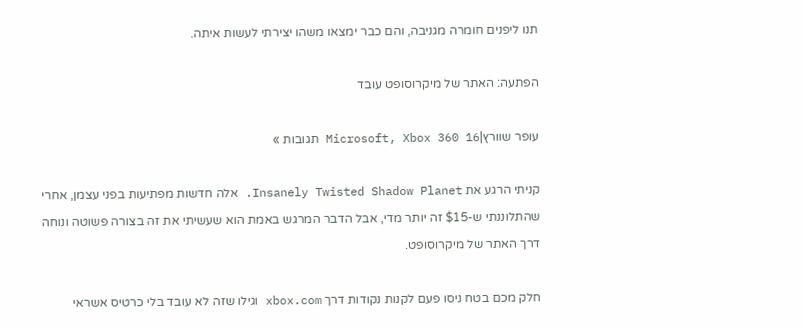תנו ליפנים חומרה מגניבה, והם כבר ימצאו משהו יצירתי לעשות איתה.

הפתעה: האתר של מיקרוסופט עובד

עופר שוורץ|Microsoft, Xbox 360 16 תגובות »

קניתי הרגע את Insanely Twisted Shadow Planet. אלה חדשות מפתיעות בפני עצמן, אחרי שהתלוננתי ש-$15 זה יותר מדי, אבל הדבר המרגש באמת הוא שעשיתי את זה בצורה פשוטה ונוחה דרך האתר של מיקרוסופט.

חלק מכם בטח ניסו פעם לקנות נקודות דרך xbox.com וגילו שזה לא עובד בלי כרטיס אשראי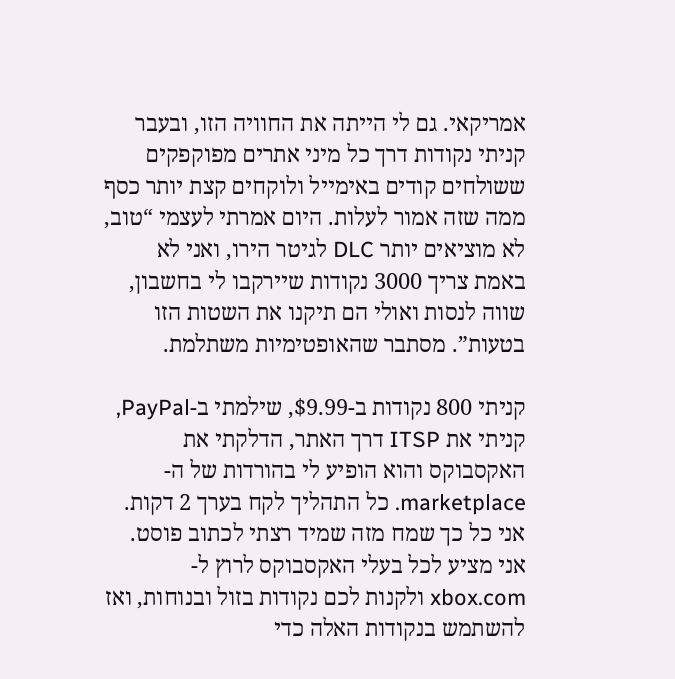אמריקאי. גם לי הייתה את החוויה הזו, ובעבר קניתי נקודות דרך כל מיני אתרים מפוקפקים ששולחים קודים באימייל ולוקחים קצת יותר כסף ממה שזה אמור לעלות. היום אמרתי לעצמי “טוב, לא מוציאים יותר DLC לגיטר הירו, ואני לא באמת צריך 3000 נקודות שיירקבו לי בחשבון, שווה לנסות ואולי הם תיקנו את השטות הזו בטעות”. מסתבר שהאופטימיות משתלמת.

קניתי 800 נקודות ב-$9.99, שילמתי ב-PayPal, קניתי את ITSP דרך האתר, הדלקתי את האקסבוקס והוא הופיע לי בהורדות של ה-marketplace. כל התהליך לקח בערך 2 דקות. אני כל כך שמח מזה שמיד רצתי לכתוב פוסט. אני מציע לכל בעלי האקסבוקס לרוץ ל-xbox.com ולקנות לכם נקודות בזול ובנוחות, ואז להשתמש בנקודות האלה כדי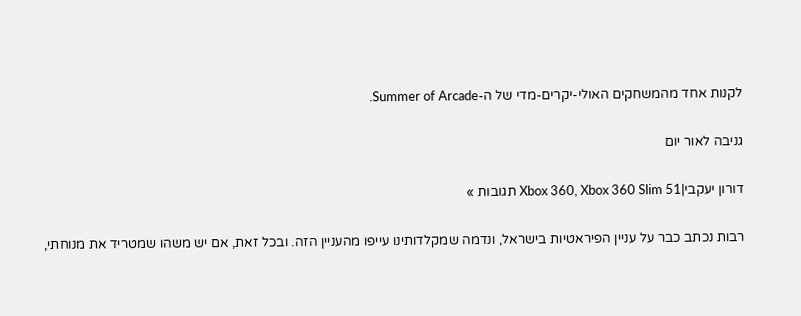לקנות אחד מהמשחקים האולי-יקרים-מדי של ה-Summer of Arcade.

גניבה לאור יום

דורון יעקבי|Xbox 360, Xbox 360 Slim 51 תגובות »

רבות נכתב כבר על עניין הפיראטיות בישראל, ונדמה שמקלדותינו עייפו מהעניין הזה. ובכל זאת, אם יש משהו שמטריד את מנוחתי,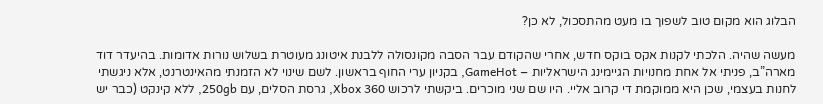הבלוג הוא מקום טוב לשפוך בו מעט מהתסכול, לא כן?

מעשה שהיה. הלכתי לקנות אקס בוקס חדש, אחרי שהקודם עבר הסבה מקונסולה ללבנת איטונג מעוטרת בשלוש נורות אדומות. בהיעדר דוד מארה”ב, פניתי אל אחת מחנויות הגיימינג הישראליות – GameHot, בקניון ערי החוף בראשון. לשם שינוי לא הזמנתי מהאינטרנט, אלא ניגשתי לחנות בעצמי, שכן היא ממוקמת די קרוב אליי. היו שם שני מוכרים. ביקשתי לרכוש Xbox 360, גרסת הסלים, עם 250gb, ללא קינקט (כבר יש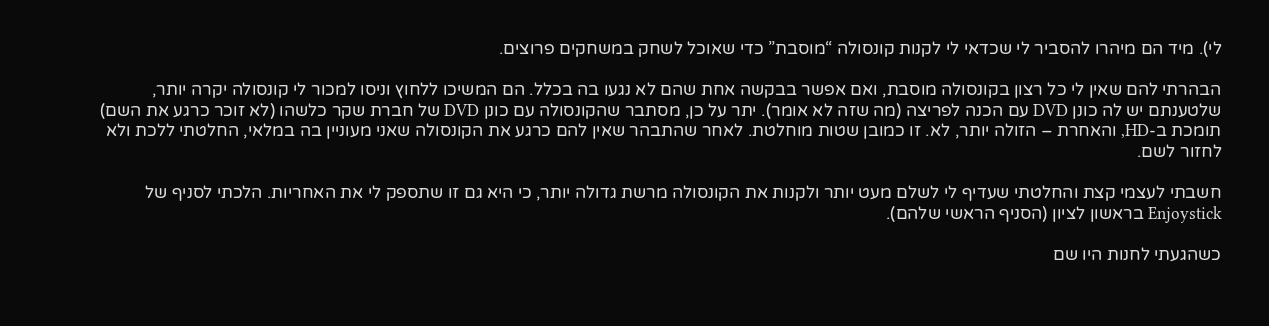לי). מיד הם מיהרו להסביר לי שכדאי לי לקנות קונסולה “מוסבת” כדי שאוכל לשחק במשחקים פרוצים.

הבהרתי להם שאין לי כל רצון בקונסולה מוסבת, ואם אפשר בבקשה אחת שהם לא נגעו בה בכלל. הם המשיכו ללחוץ וניסו למכור לי קונסולה יקרה יותר, שלטענתם יש לה כונן DVD עם הכנה לפריצה (מה שזה לא אומר). יתר על כן, מסתבר שהקונסולה עם כונן DVD של חברת שקר כלשהו (לא זוכר כרגע את השם) תומכת ב-HD, והאחרת – הזולה יותר, לא. זו כמובן שטות מוחלטת. לאחר שהתבהר שאין להם כרגע את הקונסולה שאני מעוניין בה במלאי, החלטתי ללכת ולא לחזור לשם.

חשבתי לעצמי קצת והחלטתי שעדיף לי לשלם מעט יותר ולקנות את הקונסולה מרשת גדולה יותר, כי היא גם זו שתספק לי את האחריות. הלכתי לסניף של Enjoystick בראשון לציון (הסניף הראשי שלהם).

כשהגעתי לחנות היו שם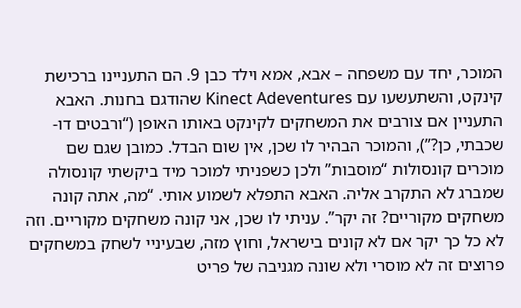המוכר, יחד עם משפחה – אבא, אמא וילד כבן 9. הם התעניינו ברכישת קינקט, והשתעשעו עם Kinect Adeventures שהודגם בחנות. האבא התעניין אם צורבים את המשחקים לקינקט באותו האופן (“ורבטים דו-שכבתי, כן?”), והמוכר הבהיר לו שכן, אין שום הבדל. כמובן שגם שם מוכרים קונסולות “מוסבות” ולכן כשפניתי למוכר מיד ביקשתי קונסולה שמברג לא התקרב אליה. האבא התפלא לשמוע אותי. “מה, אתה קונה משחקים מקוריים? זה יקר”. עניתי לו שכן, אני קונה משחקים מקוריים. וזה לא כל כך יקר אם לא קונים בישראל, וחוץ מזה, שבעיניי לשחק במשחקים פרוצים זה לא מוסרי ולא שונה מגניבה של פריט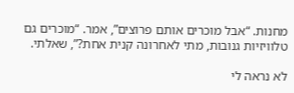מחנות. “אבל מוכרים אותם פרוצים”, אמר. “מוכרים גם טלוויזיות גנובות, מתי לאחרונה קנית אחת?”, שאלתי.

לא נראה לי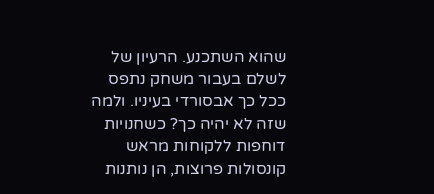שהוא השתכנע. הרעיון של לשלם בעבור משחק נתפס ככל כך אבסורדי בעיניו. ולמה שזה לא יהיה כך? כשחנויות דוחפות ללקוחות מראש קונסולות פרוצות, הן נותנות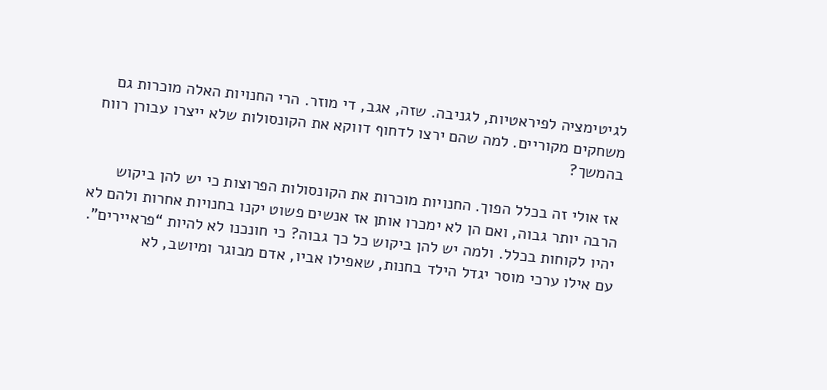לגיטימציה לפיראטיות, לגניבה. שזה, אגב, די מוזר. הרי החנויות האלה מוכרות גם משחקים מקוריים. למה שהם ירצו לדחוף דווקא את הקונסולות שלא ייצרו עבורן רווח בהמשך?

אז אולי זה בכלל הפוך. החנויות מוכרות את הקונסולות הפרוצות כי יש להן ביקוש הרבה יותר גבוה, ואם הן לא ימכרו אותן אז אנשים פשוט יקנו בחנויות אחרות ולהם לא יהיו לקוחות בכלל. ולמה יש להן ביקוש כל כך גבוה? כי חונכנו לא להיות “פראיירים”. עם אילו ערכי מוסר יגדל הילד בחנות, שאפילו אביו, אדם מבוגר ומיושב, לא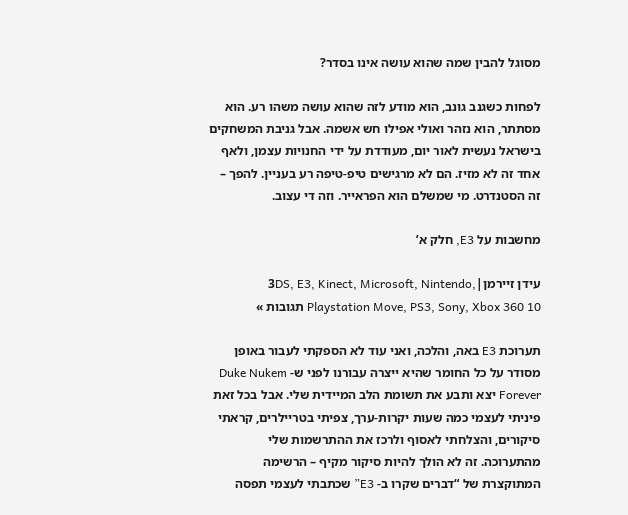מסוגל להבין שמה שהוא עושה אינו בסדר?

לפחות כשגנב גונב, הוא מודע לזה שהוא עושה משהו רע. הוא מסתתר, הוא נזהר ואולי אפילו חש אשמה. אבל גניבת המשחקים בישראל נעשית לאור יום, מעודדת על ידי החנויות עצמן, ולאף אחד זה לא מזיז. הם לא מרגישים טיפ-טיפה רע בעניין. להפך – זה הסטנדרט. מי שמשלם הוא הפראייר. וזה די עצוב.

מחשבות על E3, חלק א’

עידן זיירמן|3DS, E3, Kinect, Microsoft, Nintendo, Playstation Move, PS3, Sony, Xbox 360 10 תגובות »

תערוכת E3 באה, והלכה, ואני עוד לא הספקתי לעבור באופן מסודר על כל החומר שהיא ייצרה עבורנו לפני ש- Duke Nukem Forever יצא ותבע את תשומת הלב המיידית שלי. אבל בכל זאת פיניתי לעצמי כמה שעות יקרות-ערך, צפיתי בטריילרים, קראתי סיקורים, והצלחתי לאסוף ולרכז את ההתרשמות שלי מהתערוכה. זה לא הולך להיות סיקור מקיף – הרשימה המתוקצרת של “דברים שקרו ב- E3” שכתבתי לעצמי תפסה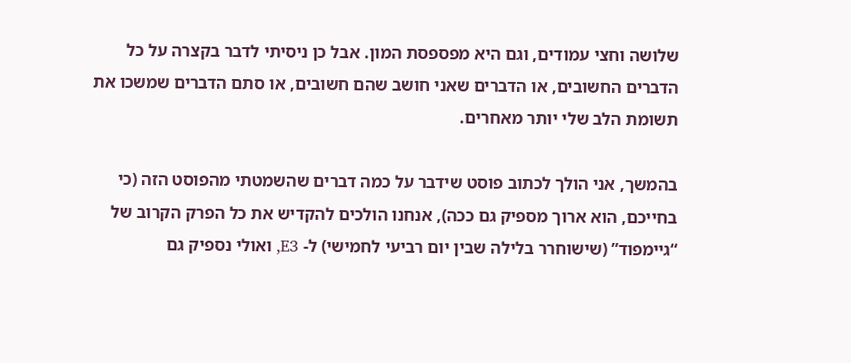שלושה וחצי עמודים, וגם היא מפספסת המון. אבל כן ניסיתי לדבר בקצרה על כל הדברים החשובים, או הדברים שאני חושב שהם חשובים, או סתם הדברים שמשכו את תשומת הלב שלי יותר מאחרים.

בהמשך, אני הולך לכתוב פוסט שידבר על כמה דברים שהשמטתי מהפוסט הזה (כי בחייכם, הוא ארוך מספיק גם ככה), אנחנו הולכים להקדיש את כל הפרק הקרוב של “גיימפוד” (שישוחרר בלילה שבין יום רביעי לחמישי) ל- E3, ואולי נספיק גם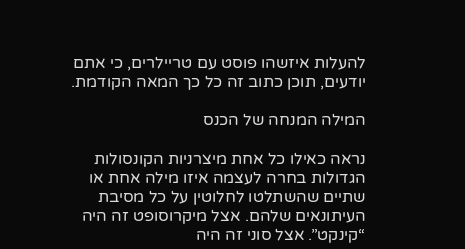להעלות איזשהו פוסט עם טריילרים, כי אתם יודעים, תוכן כתוב זה כל כך המאה הקודמת.

המילה המנחה של הכנס

נראה כאילו כל אחת מיצרניות הקונסולות הגדולות בחרה לעצמה איזו מילה אחת או שתיים שהשתלטו לחלוטין על כל מסיבת העיתונאים שלהם. אצל מיקרוסופט זה היה “קינקט”. אצל סוני זה היה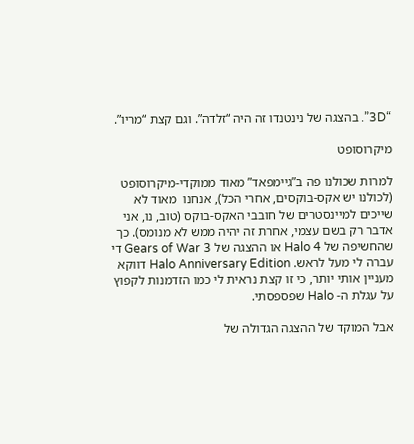“3D”. בהצגה של נינטנדו זה היה “זלדה”. וגם קצת “מריו”.

מיקרוסופט

למרות שכולנו פה ב”גיימפאד” מאוד ממוקדי-מיקרוסופט (לכולנו יש אקס-בוקסים, אחרי הכל), אנחנו  מאוד לא שייכים למיינסטרים של חובבי האקס-בוקס (טוב, נו, אני אדבר רק בשם עצמי, אחרת זה יהיה ממש לא מנומס). כך שהחשיפה של Halo 4 או ההצגה של Gears of War 3 די עברה לי מעל לראש. Halo Anniversary Edition דווקא מעניין אותי יותר, כי זו קצת נראית לי כמו הזדמנות לקפוץ על עגלת ה- Halo שפספסתי.

אבל המוקד של ההצגה הגדולה של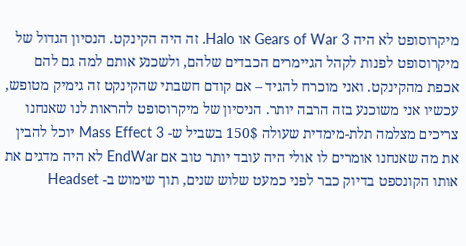מיקרוסופט לא היה Gears of War 3 או Halo. זה היה הקינקט. הנסיון הגדול של מיקרוסופט לפנות לקהל הגיימרים הכבדים שלהם, ולשכנע אותם למה גם להם אכפת מהקינקט. ואני מוכרח להגיד – אם קודם חשבתי שהקינקט זה גימיק מטופש, עכשיו אני משוכנע בזה הרבה יותר. הניסיון של מיקרוסופט להראות לנו שאנחנו צריכים מצלמה תלת-מימדית שעולה 150$ בשביל ש- Mass Effect 3 יוכל להבין את מה שאנחנו אומרים לו אולי היה עובד יותר טוב אם EndWar לא היה מדגים את אותו הקונספט בדיוק כבר לפני כמעט שלוש שנים, תוך שימוש ב- Headset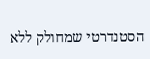הסטנדרטי שמחולק ללא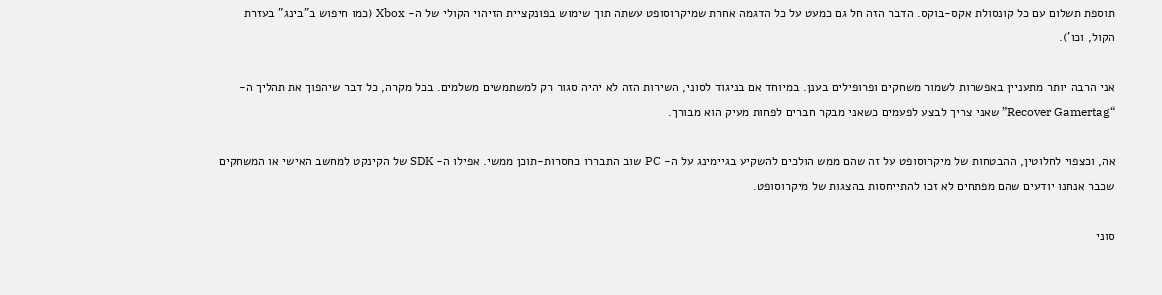תוספת תשלום עם כל קונסולת אקס-בוקס. הדבר הזה חל גם כמעט על כל הדגמה אחרת שמיקרוסופט עשתה תוך שימוש בפונקציית הזיהוי הקולי של ה- Xbox (כמו חיפוש ב”בינג” בעזרת הקול, וכו’).

אני הרבה יותר מתעניין באפשרות לשמור משחקים ופרופילים בענן. במיוחד אם בניגוד לסוני, השירות הזה לא יהיה סגור רק למשתמשים משלמים. בכל מקרה, כל דבר שיהפוך את תהליך ה- “Recover Gamertag” שאני צריך לבצע לפעמים כשאני מבקר חברים לפחות מעיק הוא מבורך.

אה, וכצפוי לחלוטין, ההבטחות של מיקרוסופט על זה שהם ממש הולכים להשקיע בגיימינג על ה- PC שוב התבררו כחסרות-תוכן ממשי. אפילו ה- SDK של הקינקט למחשב האישי או המשחקים שכבר אנחנו יודעים שהם מפתחים לא זכו להתייחסות בהצגות של מיקרוסופט.

סוני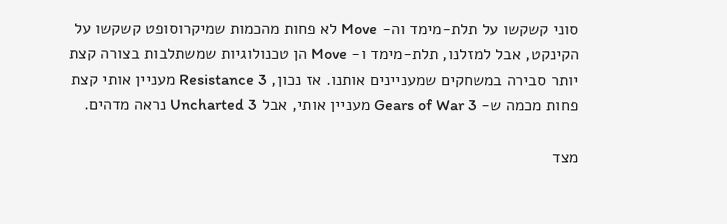סוני קשקשו על תלת-מימד וה- Move לא פחות מהכמות שמיקרוסופט קשקשו על הקינקט, אבל למזלנו, תלת-מימד ו- Move הן טכנולוגיות שמשתלבות בצורה קצת יותר סבירה במשחקים שמעניינים אותנו. אז נכון, Resistance 3 מעניין אותי קצת פחות מכמה ש- Gears of War 3 מעניין אותי, אבל Uncharted 3 נראה מדהים.

מצד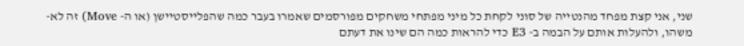שני, אני קצת מפחד מהנטייה של סוני לקחת כל מיני מפתחי משחקים מפורסמים שאמרו בעבר כמה שהפלייסטיישן (או ה- Move) זה לא-משהו, ולהעלות אותם על הבמה ב- E3 כדי להראות כמה הם שינו את דעתם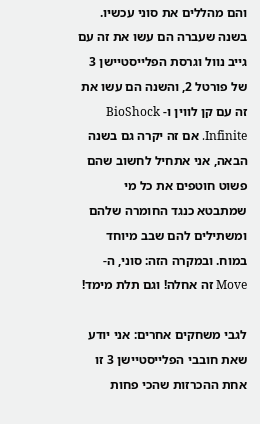והם מהללים את סוני עכשיו. בשנה שעברה הם עשו את זה עם גייב נוול וגרסת הפלייסטיישן 3 של פורטל 2, והשנה הם עשו את זה עם קן לווין ו- BioShock Infinite. אם זה יקרה גם בשנה הבאה, אני אתחיל לחשוב שהם פשוט חוטפים את כל מי שמתבטא כנגד החומרה שלהם ומשתילים להם שבב מיוחד במוח. ובמקרה הזה: סוני, ה- Move זה אחלה! וגם תלת מימד!

לגבי משחקים אחרים: אני יודע שאת חובבי הפלייסטיישן 3 זו אחת ההכרזות שהכי פחות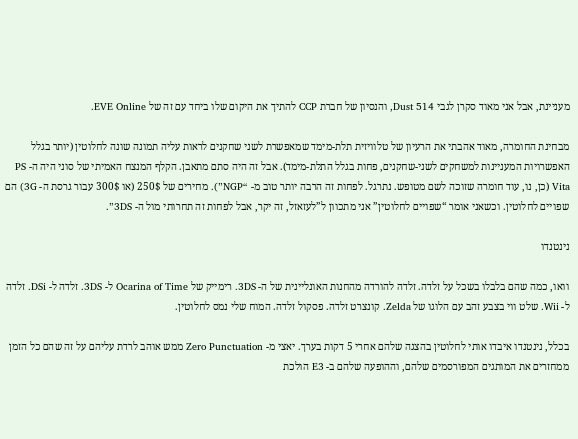מעניינת, אבל אני מאוד סקרן לגבי Dust 514, והנסיון של חברת CCP להתיך את היקום שלו ביחד עם זה של EVE Online.

מבחינת החומרה, מאוד אהבתי את הרעיון של טלוויזית תלת-מימד שמאפשרת לשני שחקנים לראות עליה תמונה שונה לחלוטין (יותר בגלל האפשרויות המעניינות למשחקים לשני-שחקנים, פחות בגלל התלת-מימד). אבל זה היה סתם מתאבן. הקלף המנצח האמיתי של סוני היה ה- PS Vita (כן, נו, עוד חומרה שזוכה לשם מטופש. נתרגל. לפחות זה הרבה יותר טוב מ- “NGP”). מחירים של 250$ (או 300$ עבור גרסת ה- 3G) הם שפויים לחלוטין. וכשאני אומר “שפויים לחלוטין” אני מתכוון ל”לעזאזל, זה יקר, אבל לפחות זה תחרותי מול ה- 3DS”.

נינטנדו

וואו, כמה שהם בלבלו בשכל על זלדה. זלדה להורדה מהחנות האונליינית של ה- 3DS. רימייק של Ocarina of Time ל- 3DS. זלדה ל- DSi. זלדה ל- Wii. שלט ווי בצבע זהב עם הלוגו של Zelda. קונצרט זלדה. פסקול זלדה. המוח שלי נמס לחלוטין.

בכלל, נינטנדו איבדו אותי לחלוטין בהצגה שלהם אחרי 5 דקות בערך. יאצי מ- Zero Punctuation ממש אוהב לרדת עליהם על זה שהם כל הזמן ממחזרים את המותגים המפורסמים שלהם, וההופעה שלהם ב- E3 הולכת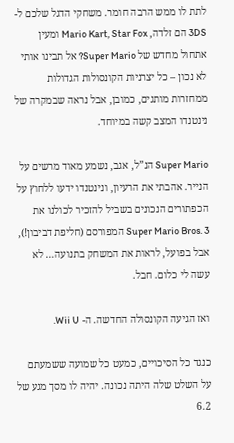לתת לו ממש הרבה חומר. משחקי הדגל שלכם ל- 3DS הם זלדה, Mario Kart, Star Fox ומעין אתחול מחדש של Super Mario? אל תבינו אותי לא נכון – כל יצרניות הקונסולות הגדולות ממחזרות מותגים, כמובן, אבל נראה שבמקרה של נינטנדו המצב קשה במיוחד.

Super Mario הנ”ל, אגב, נשמע מאוד מרשים על הנייר. אהבתי את הרעיון, ונינטנדו ידעו ללחוץ על הכפתורים הנכונים בשביל להזכיר לכולנו את Super Mario Bros. 3 המפורסם (חליפת דביבון!), אבל בפועל, לראות את המשחק בתנועה… לא עשה לי כלום. חבל.

ואז הגיעה הקונסולה החדשה. ה- Wii U.

כנגד כל הסיכויים, כמעט כל שמועה ששמעתם על השלט שלה היתה נכונה. יהיה לו מסך מגע של 6.2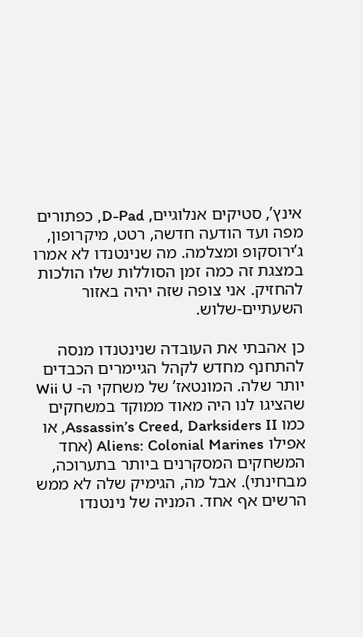אינץ’, סטיקים אנלוגיים, D-Pad, כפתורים מפה ועד הודעה חדשה, רטט, מיקרופון, ג’ירוסקופ ומצלמה. מה שנינטנדו לא אמרו במצגת זה כמה זמן הסוללות שלו הולכות להחזיק. אני צופה שזה יהיה באזור השעתיים-שלוש.

כן אהבתי את העובדה שנינטנדו מנסה להתחנף מחדש לקהל הגיימרים הכבדים יותר שלה. המונטאז’ של משחקי ה- Wii U שהציגו לנו היה מאוד ממוקד במשחקים כמו Assassin’s Creed, Darksiders II, או אפילו Aliens: Colonial Marines (אחד המשחקים המסקרנים ביותר בתערוכה, מבחינתי). אבל מה, הגימיק שלה לא ממש הרשים אף אחד. המניה של נינטנדו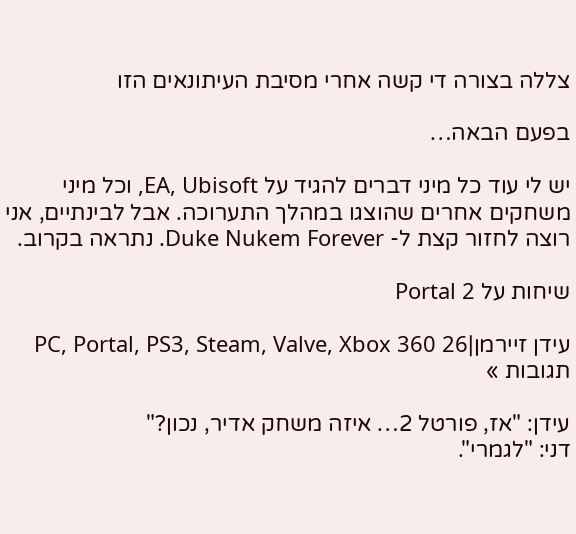צללה בצורה די קשה אחרי מסיבת העיתונאים הזו

בפעם הבאה…

יש לי עוד כל מיני דברים להגיד על EA, Ubisoft, וכל מיני משחקים אחרים שהוצגו במהלך התערוכה. אבל לבינתיים, אני רוצה לחזור קצת ל- Duke Nukem Forever. נתראה בקרוב.

שיחות על Portal 2

עידן זיירמן|PC, Portal, PS3, Steam, Valve, Xbox 360 26 תגובות »

עידן: "אז, פורטל 2… איזה משחק אדיר, נכון?"
דני: "לגמרי".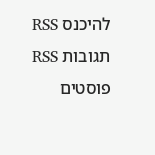להיכנס RSS תגובות RSS פוסטים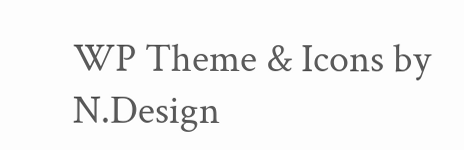WP Theme & Icons by N.Design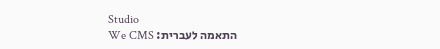Studio
התאמה לעברית: We CMS